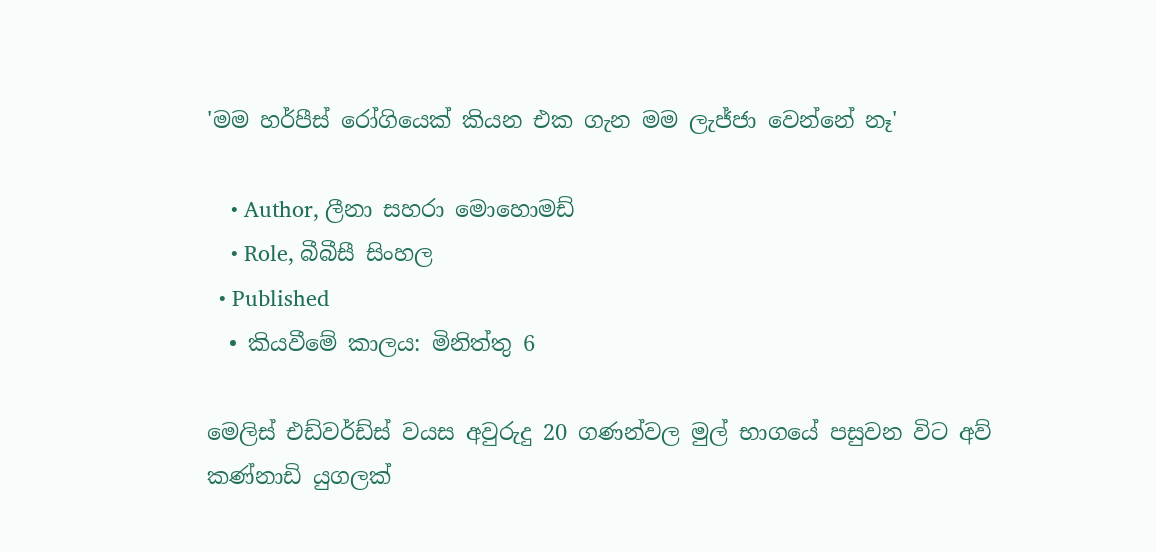'මම හර්පීස් රෝගියෙක් කියන එක ගැන මම ලැජ්ජා වෙන්නේ නෑ'

    • Author, ලීනා සහරා මොහොමඩ්
    • Role, බීබීසී සිංහල
  • Published
  • කියවීමේ කාලය: මිනිත්තු 6

මෙලිස් එඩ්වර්ඩ්ස් වයස අවුරුදු 20 ගණන්වල මුල් භාගයේ පසුවන විට අව් කණ්නාඩි යුගලක්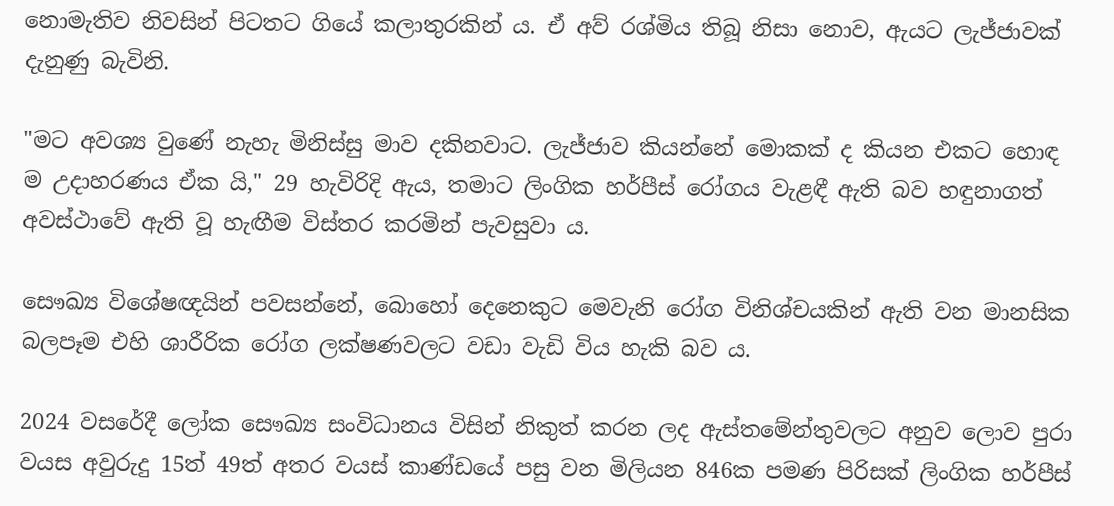නොමැතිව නිවසින් පිටතට ගි‍යේ කලාතුරකින් ය. ඒ අව් රශ්මිය තිබූ නිසා නොව, ඇයට ලැජ්ජාවක් දැනුණු බැවිනි.

"මට අවශ්‍ය වුණේ නැහැ මිනිස්සු මාව දකිනවාට. ලැජ්ජාව කියන්නේ මොකක් ද කියන එකට හොඳ ම උදාහරණය ඒක යි," 29 හැවිරිදි ඇය, තමාට ලිංගික හර්පීස් රෝගය වැළඳී ඇති බව හඳුනාගත් අවස්ථාවේ ඇති වූ හැඟීම විස්තර කරමින් පැවසුවා ය.

සෞඛ්‍ය විශේෂඥයින් පවසන්නේ, බොහෝ දෙනෙකුට මෙවැනි රෝග විනිශ්චයකින් ඇති වන මානසික බලපෑම එහි ශාරීරික රෝග ලක්ෂණවලට වඩා වැඩි විය හැකි බව ය.

2024 වසරේදී ලෝක සෞඛ්‍ය සංවිධානය විසින් නිකුත් කරන ලද ඇස්තමේන්තුවලට අනුව ලොව පුරා වයස අවුරුදු 15ත් 49ත් අතර වයස් කාණ්ඩයේ පසු වන මිලියන 846ක පමණ පිරිසක් ලිංගික හර්පීස්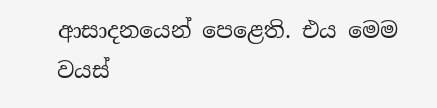ආසාදනයෙන් පෙළෙති. එය මෙම වයස්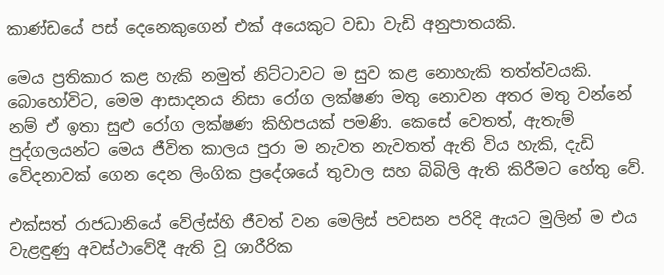කාණ්ඩයේ පස් දෙනෙකුගෙන් එක් අයෙකුට වඩා වැඩි අනුපාතයකි.

මෙය ප්‍රතිකාර කළ හැකි නමුත් නිට්ටාවට ම සුව කළ නොහැකි තත්ත්වයකි. බොහෝවිට, මෙම ආසාදනය නිසා රෝග ලක්ෂණ මතු නොවන අතර මතු වන්නේ නම් ඒ ඉතා සුළු රෝග ලක්ෂණ කිහිපයක් පමණි. කෙසේ වෙතත්, ඇතැම් පුද්ගලයන්ට මෙය ජීවිත කාලය පුරා ම නැවත නැවතත් ඇති විය හැකි, දැඩි වේදනාවක් ගෙන දෙන ලිංගික ප්‍රදේශයේ තුවාල සහ බිබිලි ඇති කිරීමට හේතු වේ.

එක්සත් රාජධානියේ වේල්ස්හි ජීවත් වන මෙලිස් පවසන පරිදි ඇයට මුලින් ම එය වැළඳුණු අවස්ථාවේදී ඇති වූ ශාරීරික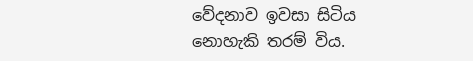වේදනාව ඉවසා සිටිය නොහැකි තරම් විය.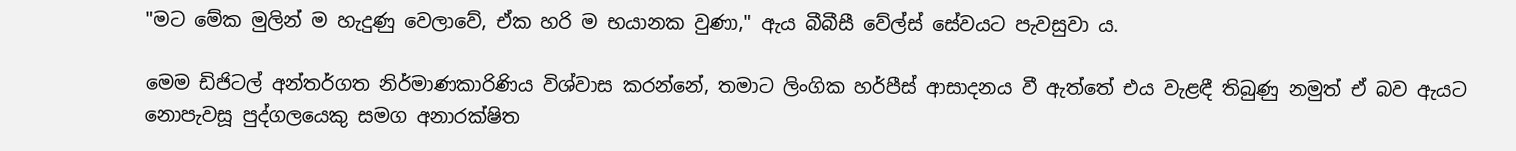"මට මේක මුලින් ම හැදුණු වෙලාවේ, ඒක හරි ම භයානක වුණා," ඇය බීබීසී වේල්ස් සේවයට පැවසුවා ය.

මෙම ඩිජිටල් අන්තර්ගත නිර්මාණකාරිණිය විශ්වාස කරන්නේ, තමාට ලිංගික හර්පීස් ආසාදනය වී ඇත්තේ එය වැළඳී තිබුණු නමුත් ඒ බව ඇයට නොපැවසූ පුද්ගලයෙකු සමග අනාරක්ෂිත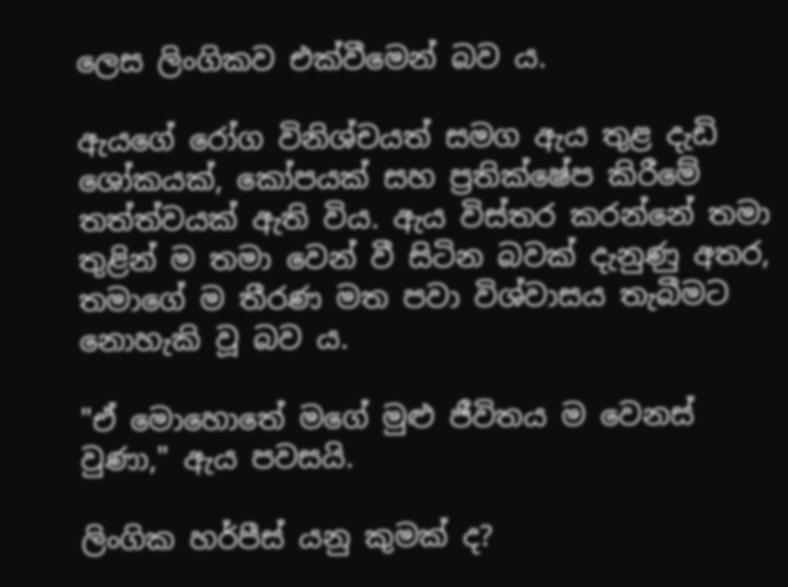ලෙස ලිංගිකව එක්වීමෙන් බව ය.

ඇයගේ රෝග විනිශ්චයත් සමග ඇය තුළ දැඩි ශෝකයක්, කෝපයක් සහ ප්‍රතික්ෂේප කිරීමේ තත්ත්වයක් ඇති විය. ඇය විස්තර කරන්නේ තමා තුළින් ම තමා වෙන් වී සිටින බවක් දැනුණු අතර, තමාගේ ම තීරණ මත පවා විශ්වාසය තැබීමට නොහැකි වූ බව ය.

"ඒ මොහොතේ මගේ මුළු ජීවිතය ම වෙනස් වුණා," ඇය පවසයි.

ලිංගික හර්පීස් යනු කුමක් ද?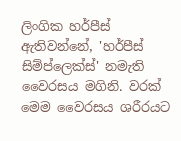ලිංගික හර්පීස් ඇතිවන්නේ, 'හර්පීස් සිම්ප්ලෙක්ස්' නමැති වෛරසය මගිනි. වරක් මෙම වෛරසය ශරීරයට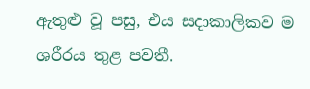ඇතුළු වූ පසු, එය සදාකාලිකව ම ශරීරය තුළ පවතී.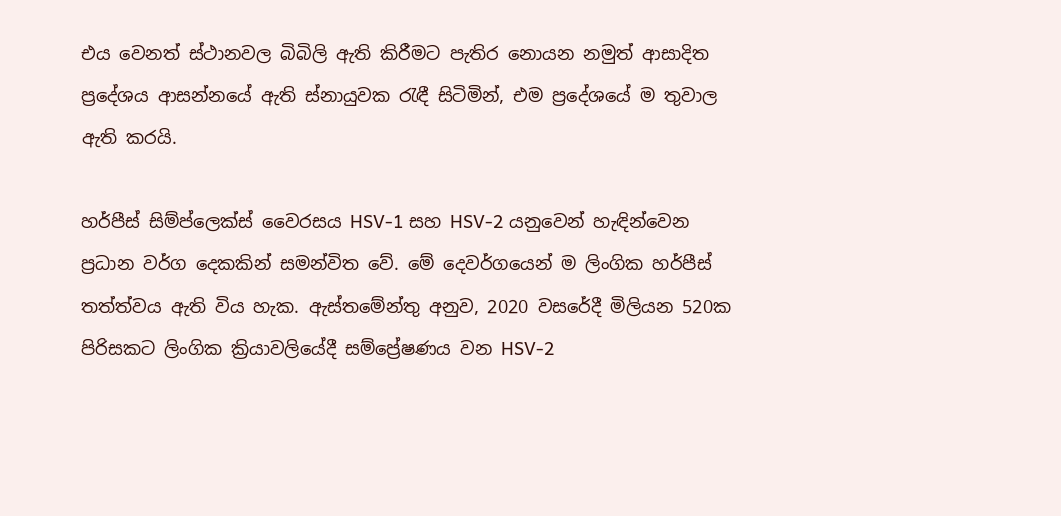එය වෙනත් ස්ථානවල බිබිලි ඇති කිරීමට පැතිර නොයන නමුත් ආසාදිත ප්‍රදේශය ආසන්නයේ ඇති ස්නායුවක රැඳී සිටිමින්, එම ප්‍රදේශයේ ම තුවාල ඇති කරයි.

හර්පීස් සිම්ප්ලෙක්ස් වෛරසය HSV-1 සහ HSV-2 යනුවෙන් හැඳින්වෙන ප්‍රධාන වර්ග දෙකකින් සමන්විත වේ. මේ දෙවර්ගයෙන් ම ලිංගික හර්පීස් තත්ත්වය ඇති විය හැක. ඇස්තමේන්තු අනුව, 2020 වසරේදී මිලියන 520ක පිරිසකට ලිංගික ක්‍රියාවලියේදී සම්ප්‍රේෂණය වන HSV-2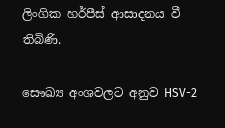ලිංගික හර්පීස් ආසාදනය වී තිබිණි.

සෞඛ්‍ය අංශවලට අනුව HSV-2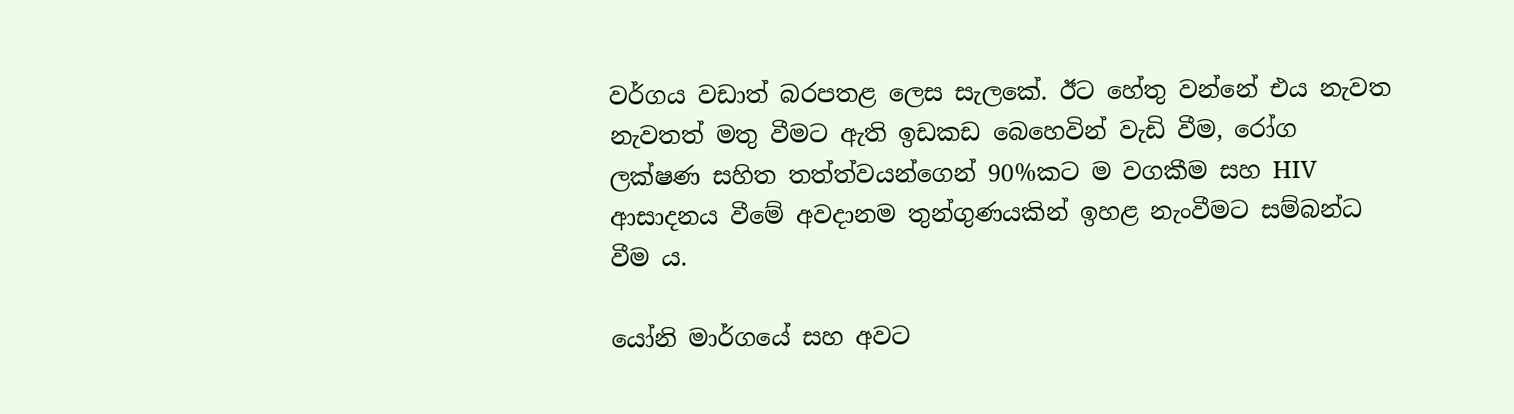වර්ගය වඩාත් බරපතළ ලෙස සැලකේ. ඊට හේතු වන්නේ එය නැවත නැවතත් මතු වීමට ඇති ඉඩකඩ බෙහෙවින් වැඩි වීම, රෝග ලක්ෂණ සහිත තත්ත්වයන්ගෙන් 90%කට ම වගකීම සහ HIV ආසාදනය වීමේ අවදානම තුන්ගුණයකින් ඉහළ නැංවීමට සම්බන්ධ වීම ය.

යෝනි මාර්ගයේ සහ අවට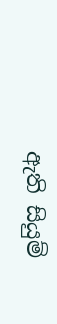ඇති සියුම්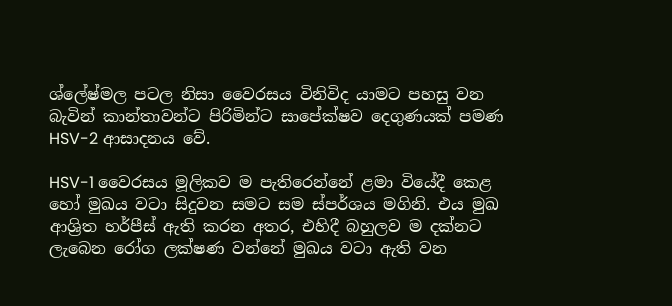ශ්ලේෂ්මල පටල නිසා වෛරසය විනිවිද යාමට පහසු වන බැවින් කාන්තාවන්ට පිරිමින්ට සාපේක්ෂව දෙගුණයක් පමණ HSV-2 ආසාදනය වේ.

HSV-1 වෛරසය මූලිකව ම පැතිරෙන්නේ ළමා වියේදී කෙළ හෝ මුඛය වටා සිදුවන සමට සම ස්පර්ශය මගිනි. එය මුඛ ආශ්‍රිත හර්පීස් ඇති කරන අතර, එහිදී බහුලව ම දක්නට ලැබෙන රෝග ලක්ෂණ වන්නේ මුඛය වටා ඇති වන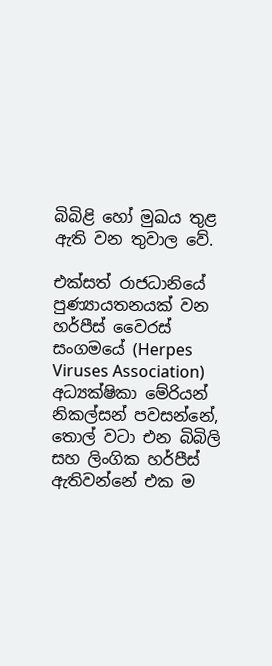බිබිළි හෝ මුඛය තුළ ඇති වන තුවාල වේ.

එක්සත් රාජධානියේ පුණ්‍යායතනයක් වන හර්පීස් වෛරස් සංගමයේ (Herpes Viruses Association) අධ්‍යක්ෂිකා මේරියන් නිකල්සන් පවසන්නේ, තොල් වටා එන බිබිලි සහ ලිංගික හර්පීස් ඇතිවන්නේ එක ම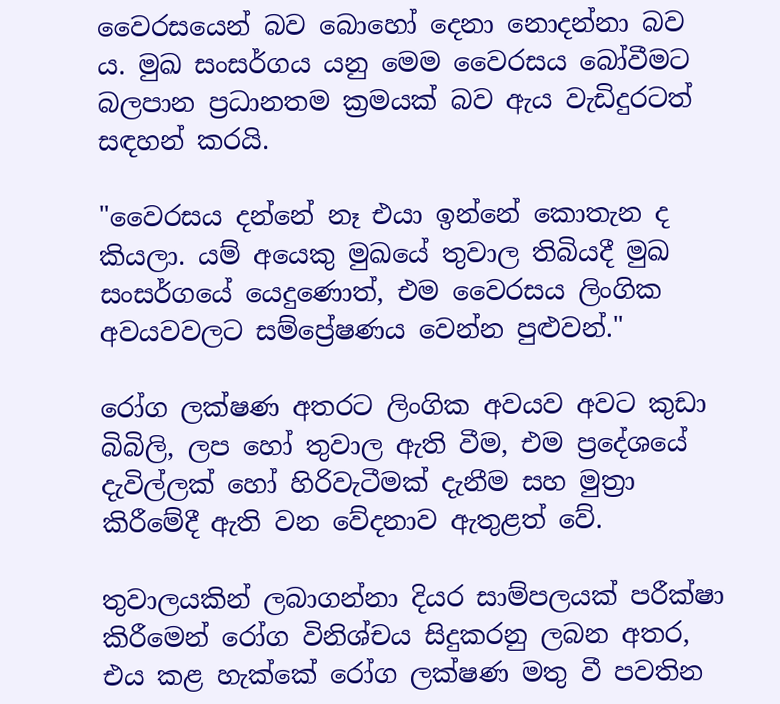වෛරසයෙන් බව බොහෝ දෙනා නොදන්නා බව ය. මුඛ සංසර්ගය යනු මෙම වෛරසය බෝවීමට බලපාන ප්‍රධානතම ක්‍රමයක් බව ඇය වැඩිදුරටත් සඳහන් කරයි.

"වෛරසය දන්නේ නෑ එයා ඉන්නේ කොතැන ද කියලා. යම් අයෙකු මුඛයේ තුවාල තිබියදී මුඛ සංසර්ගයේ යෙදුණොත්, එම වෛරසය ලිංගික අවයවවලට සම්ප්‍රේෂණය වෙන්න පුළුවන්."

රෝග ලක්ෂණ අතරට ලිංගික අවයව අවට කුඩා බිබිලි, ලප හෝ තුවාල ඇති වීම, එම ප්‍රදේශයේ දැවිල්ලක් හෝ හිරිවැටීමක් දැනීම සහ මුත්‍රා කිරීමේදී ඇති වන වේදනාව ඇතුළත් වේ.

තුවාලයකින් ලබාගන්නා දියර සාම්පලයක් පරීක්ෂා කිරීමෙන් රෝග විනිශ්චය සිදුකරනු ලබන අතර, එය කළ හැක්කේ රෝග ලක්ෂණ මතු වී පවතින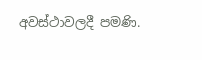අවස්ථාවලදී පමණි.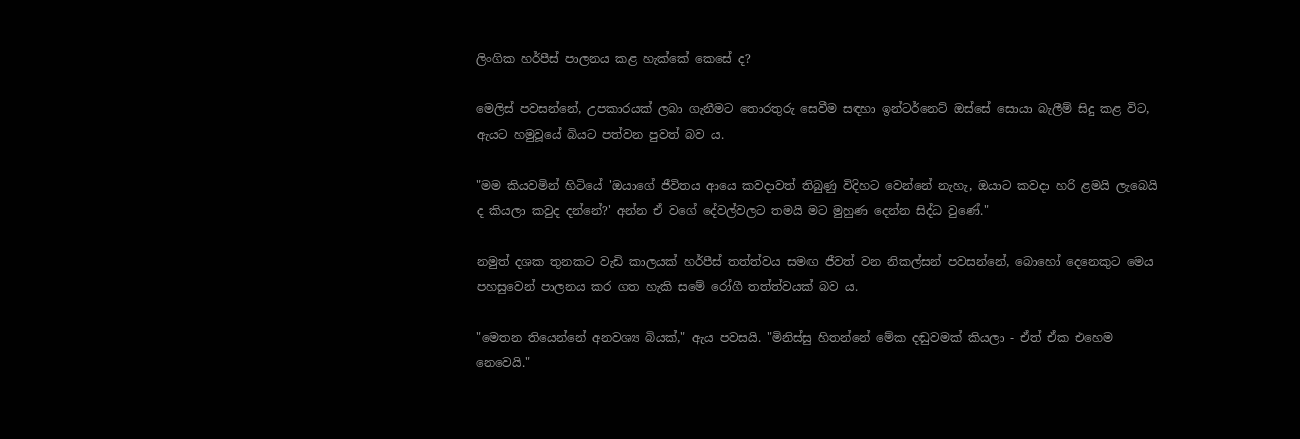ලිංගික හර්පීස් පාලනය කළ හැක්කේ කෙසේ ද?

මෙලිස් පවසන්නේ, උපකාරයක් ලබා ගැනීමට තොරතුරු සෙවීම සඳහා ඉන්ටර්නෙට් ඔස්සේ සොයා බැලීම් සිදු කළ විට, ඇයට හමුවූයේ බියට පත්වන පුවත් බව ය.

"මම කියවමින් හිටියේ 'ඔයාගේ ජීවිතය ආයෙ කවදාවත් තිබුණු විදිහට වෙන්නේ නැහැ, ඔයාට කවදා හරි ළමයි ලැබෙයි ද කියලා කවුද දන්නේ?' අන්න ඒ වගේ දේවල්වලට තමයි මට මුහුණ දෙන්න සිද්ධ වුණේ."

නමුත් දශක තුනකට වැඩි කාලයක් හර්පීස් තත්ත්වය සමඟ ජීවත් වන නිකල්සන් පවසන්නේ, බොහෝ දෙනෙකුට මෙය පහසුවෙන් පාලනය කර ගත හැකි සමේ රෝගී තත්ත්වයක් බව ය.

"මෙතන තියෙන්නේ අනවශ්‍ය බියක්," ඇය පවසයි. "මිනිස්සු හිතන්නේ මේක දඬුවමක් කියලා - ඒත් ඒක එහෙම නෙවෙයි."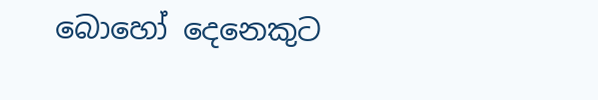බොහෝ දෙනෙකුට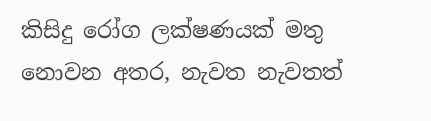කිසිදු රෝග ලක්ෂණයක් මතු නොවන අතර, නැවත නැවතත්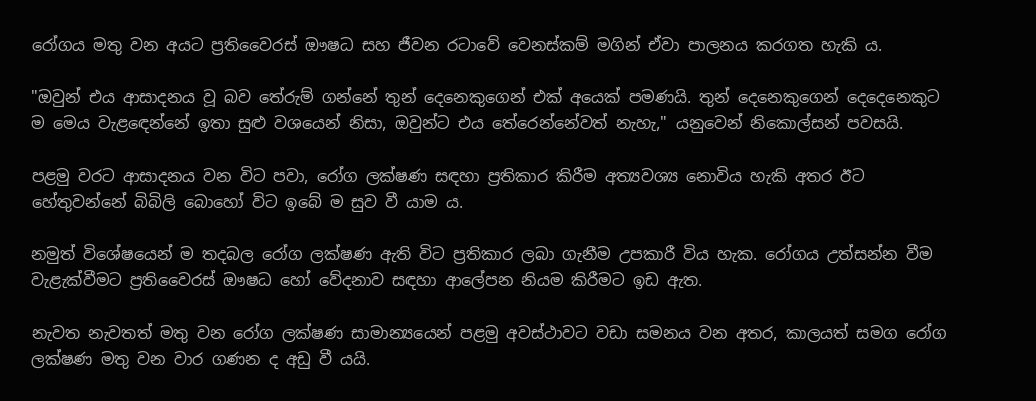රෝගය මතු වන අයට ප්‍රතිවෛරස් ඖෂධ සහ ජීවන රටාවේ වෙනස්කම් මගින් ඒවා පාලනය කරගත හැකි ය.

"ඔවුන් එය ආසාදනය වූ බව තේරුම් ගන්නේ තුන් දෙනෙකුගෙන් එක් අයෙක් පමණයි. තුන් දෙනෙකුගෙන් දෙදෙනෙකුට ම මෙය වැළඳෙන්නේ ඉතා සුළු වශයෙන් නිසා, ඔවුන්ට එය තේරෙන්නේවත් නැහැ," යනුවෙන් නිකොල්සන් පවසයි.

පළමු වරට ආසාදනය වන විට පවා, රෝග ලක්ෂණ සඳහා ප්‍රතිකාර කිරීම අත්‍යවශ්‍ය නොවිය හැකි අතර ඊට හේතුවන්නේ බිබිලි බොහෝ විට ඉබේ ම සුව වී යාම ය.

නමුත් විශේෂයෙන් ම තදබල රෝග ලක්ෂණ ඇති විට ප්‍රතිකාර ලබා ගැනීම උපකාරී විය හැක. රෝගය උත්සන්න වීම වැළැක්වීමට ප්‍රතිවෛරස් ඖෂධ හෝ වේදනාව සඳහා ආලේපන නියම කිරීමට ඉඩ ඇත.

නැවත නැවතත් මතු වන රෝග ලක්ෂණ සාමාන්‍යයෙන් පළමු අවස්ථාවට වඩා සමනය වන අතර, කාලයත් සමග රෝග ලක්ෂණ මතු වන වාර ගණන ද අඩු වී යයි.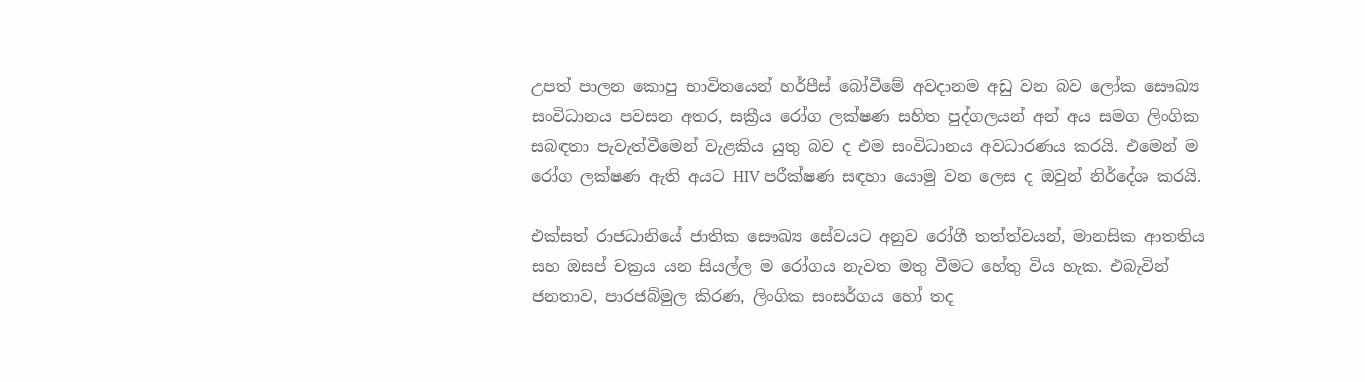උපත් පාලන කොපු භාවිතයෙන් හර්පීස් බෝවීමේ අවදානම අඩු වන බව ලෝක සෞඛ්‍ය සංවිධානය පවසන අතර, සක්‍රීය රෝග ලක්ෂණ සහිත පුද්ගලයන් අන් අය සමග ලිංගික සබඳතා පැවැත්වීමෙන් වැළකිය යුතු බව ද එම සංවිධානය අවධාරණය කරයි. එමෙන් ම රෝග ලක්ෂණ ඇති අයට HIV පරීක්ෂණ සඳහා යොමු වන ලෙස ද ඔවුන් නිර්දේශ කරයි.

එක්සත් රාජධානියේ ජාතික සෞඛ්‍ය සේවයට අනුව රෝගී තත්ත්වයන්, මානසික ආතතිය සහ ඔසප් චක්‍රය යන සියල්ල ම රෝගය නැවත මතු වීමට හේතු විය හැක. එබැවින් ජනතාව, පාරජබ්මුල කිරණ, ලිංගික සංසර්ගය හෝ තද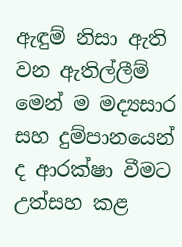ඇඳුම් නිසා ඇති වන ඇතිල්ලීම් මෙන් ම මද්‍යසාර සහ දුම්පානයෙන් ද ආරක්ෂා වීමට උත්සහ කළ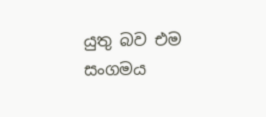යුතු බව එම සංගමය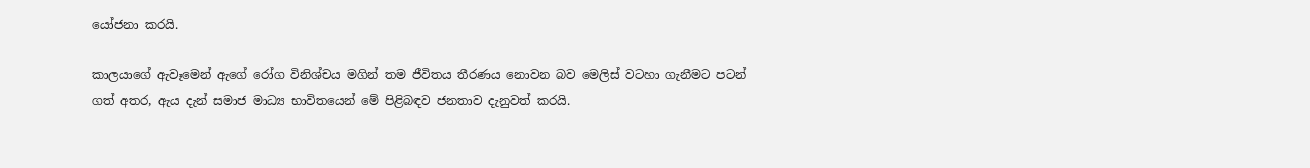යෝජනා කරයි.

කාලයාගේ ඇවෑමෙන් ඇගේ රෝග විනිශ්චය මගින් තම ජීවිතය තීරණය නොවන බව මෙලිස් වටහා ගැනීමට පටන් ගත් අතර, ඇය දැන් සමාජ මාධ්‍ය භාවිතයෙන් මේ පිළිබඳව ජනතාව දැනුවත් කරයි.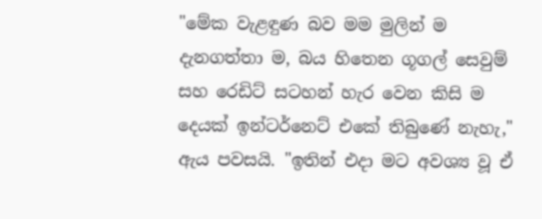"මේක වැළඳුණ බව මම මුලින් ම දැනගත්තා ම, බය හිතෙන ගූගල් සෙවුම් සහ රෙඩිට් සටහන් හැර වෙන කිසි ම දෙයක් ඉන්ටර්නෙට් එකේ තිබුණේ නැහැ," ඇය පවසයි. "ඉතින් එදා මට අවශ්‍ය වූ ඒ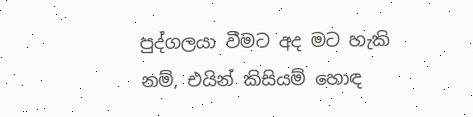පුද්ගලයා වීමට අද මට හැකි නම්, එයින් කිසියම් හොඳ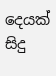දෙයක් සිදු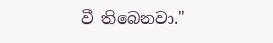වී තිබෙනවා."